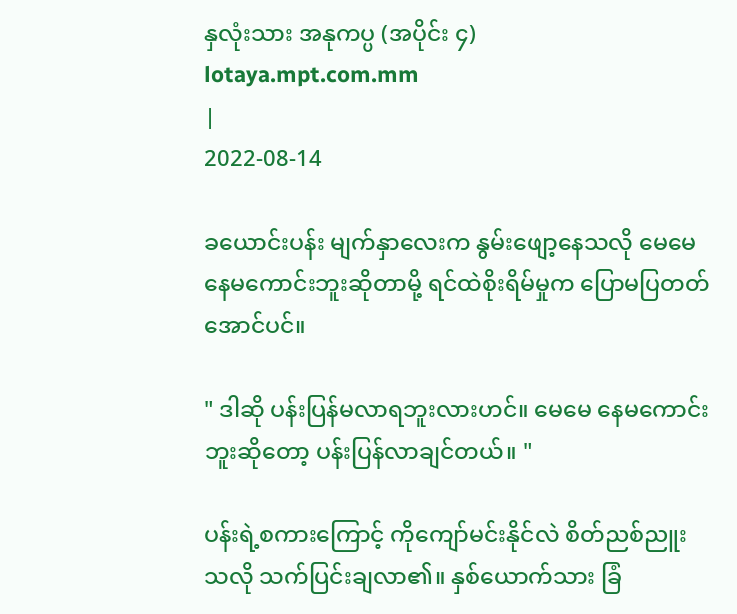နှလုံးသား အနုကပ္ပ (အပိုင်း ၄)
lotaya.mpt.com.mm
|
2022-08-14

ခယောင်းပန်း မျက်နှာလေးက နွမ်းဖျော့နေသလို မေမေ နေမကောင်းဘူးဆိုတာမို့ ရင်ထဲစိုးရိမ်မှုက ပြောမပြတတ်အောင်ပင်။

" ဒါဆို ပန်းပြန်မလာရဘူးလားဟင်။ မေမေ နေမကောင်းဘူးဆိုတော့ ပန်းပြန်လာချင်တယ်။ "

ပန်းရဲ့စကားကြောင့် ကိုကျော်မင်းနိုင်လဲ စိတ်ညစ်ညူးသလို သက်ပြင်းချလာ၏။ နှစ်ယောက်သား ခြံ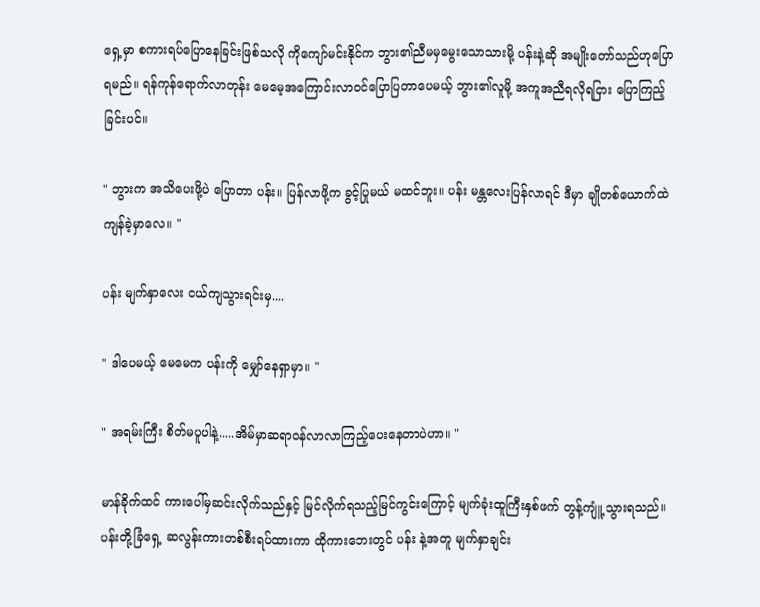ရှေ့မှာ စကားရပ်ပြောနေခြင်းဖြစ်သလို ကိုကျော်မင်းနိုင်က ဘွား၏ညီမမှမွေးသောသားမို့ ပန်းနဲ့ဆို အမျိုးတော်သည်ဟုပြောရမည်။ ရန်ကုန်ရောက်လာတုန်း မေမေ့အကြောင်းလာဝင်ပြောပြတာပေမယ့် ဘွား၏လူမို့ အကူအညီရလိုရငြား ပြောကြည့်ခြင်းပင်။

" ဘွားက အသိပေးဖို့ပဲ ပြောတာ ပန်း။ ပြန်လာဖို့က ခွင့်ပြုမယ် မထင်ဘူး။ ပန်း မန္တလေးပြန်လာရင် ဒီမှာ ချိုတစ်ယောက်ထဲ ကျန်ခဲ့မှာလေ။ "

ပန်း မျက်နှာလေး ငယ်ကျသွားရင်းမှ....

" ဒါပေမယ့် မေမေက ပန်းကို မျှော်နေရှာမှာ။ "

" အရမ်းကြီး စိတ်မပူပါနဲ့.....အိမ်မှာဆရာဝန်လာလာကြည့်ပေးနေတာပဲဟာ။ "

မာန်ခိုက်ထင် ကားပေါ်မှဆင်းလိုက်သည်နှင့် မြင်လိုက်ရသည့်မြင်ကွင်းကြောင့် မျက်ခုံးထူကြီးနှစ်ဖက် တွန့်ကျူံ့သွားရသည်။ ပန်းတို့ခြံရှေ့ ဆလွန်းကားတစ်စီးရပ်ထားကာ ထိုကားဘေးတွင် ပန်း နဲ့အတူ မျက်နှာချင်း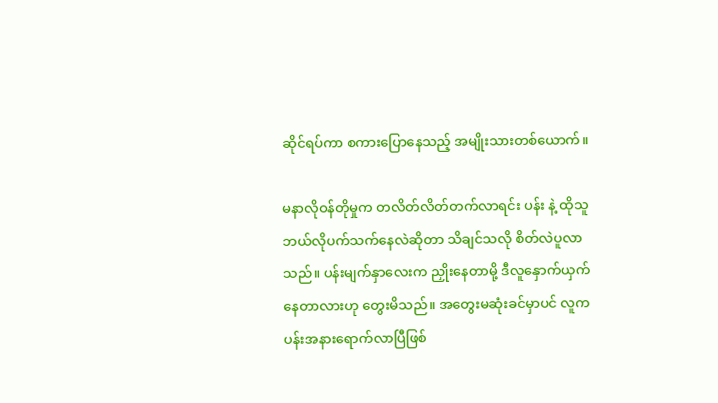ဆိုင်ရပ်ကာ စကားပြောနေသည့် အမျိုးသားတစ်ယောက်။

မနာလိုဝန်တိုမှုက တလိတ်လိတ်တက်လာရင်း ပန်း နဲ့ ထိုသူ ဘယ်လိုပက်သက်နေလဲဆိုတာ သိချင်သလို စိတ်လဲပူလာသည်။ ပန်းမျက်နှာလေးက ညှိုးနေတာမို့ ဒီလူနှောက်ယှက်နေတာလားဟု တွေးမိသည်။ အတွေးမဆုံးခင်မှာပင် လူက ပန်းအနားရောက်လာပြီဖြစ်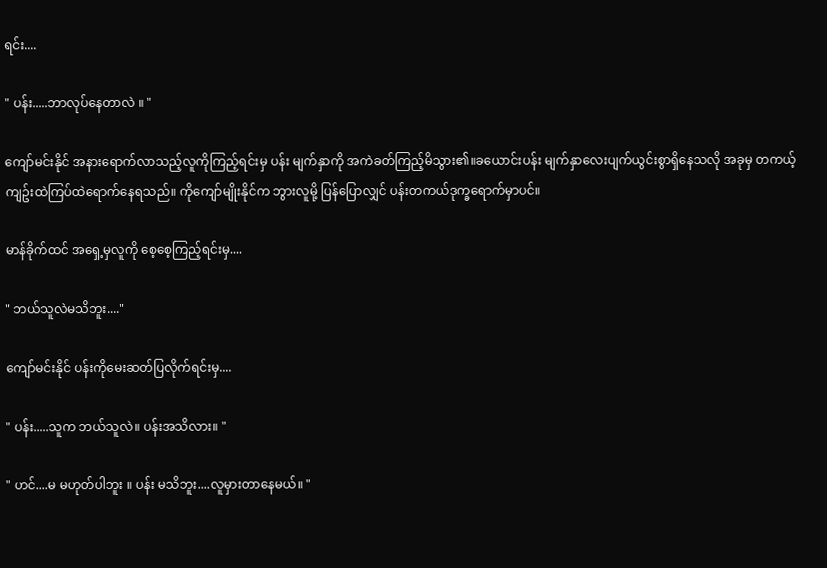ရင်း....

" ပန်း.....ဘာလုပ်နေတာလဲ ။ "

ကျော်မင်းနိုင် အနားရောက်လာသည့်လူကိုကြည့်ရင်းမှ ပန်း မျက်နှာကို အကဲခတ်ကြည့်မိသွား၏။ခယောင်းပန်း မျက်နှာလေးပျက်ယွင်းစွာရှိနေသလို အခုမှ တကယ့်ကျဥ်းထဲကြပ်ထဲရောက်နေရသည်။ ကိုကျော်မျိုးနိုင်က ဘွားလူမို့ ပြန်ပြောလျှင် ပန်းတကယ်ဒုက္ခရောက်မှာပင်။

မာန်ခိုက်ထင် အရှေ့မှလူကို စေ့စေ့ကြည့်ရင်းမှ....

" ဘယ်သူလဲမသိဘူး...."

ကျော်မင်းနိုင် ပန်းကိုမေးဆတ်ပြလိုက်ရင်းမှ....

" ပန်း.....သူက ဘယ်သူလဲ။ ပန်းအသိလား။ "

" ဟင်....မ မဟုတ်ပါဘူး ။ ပန်း မသိဘူး....လူမှားတာနေမယ်။ "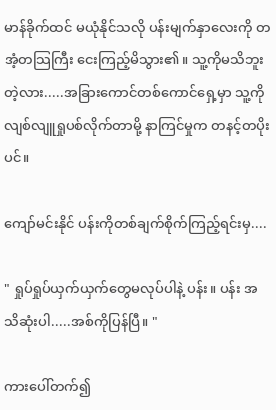မာန်ခိုက်ထင် မယုံနိုင်သလို ပန်းမျက်နှာလေးကို တအံ့တသြကြီး ငေးကြည့်မိသွား၏။ သူ့ကိုမသိဘူးတဲ့လား.....အခြားကောင်တစ်ကောင်ရှေ့မှာ သူ့ကိုလျစ်လျူရှုပစ်လိုက်တာမို့ နာကြင်မှုက တနင့်တပိုးပင်။

ကျော်မင်းနိုင် ပန်းကိုတစ်ချက်စိုက်ကြည့်ရင်းမှ....

" ရှုပ်ရှုပ်ယှက်ယှက်တွေမလုပ်ပါနဲ့ ပန်း။ ပန်း အသိဆုံးပါ.....အစ်ကိုပြန်ပြီ။ "

ကားပေါ်တက်၍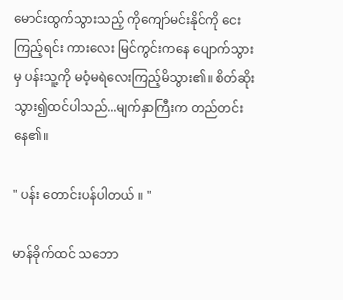မောင်းထွက်သွားသည့် ကိုကျော်မင်းနိုင်ကို ငေးကြည့်ရင်း ကားလေး မြင်ကွင်းကနေ ပျောက်သွားမှ ပန်းသူ့ကို မဝံ့မရဲလေးကြည့်မိသွား၏။ စိတ်ဆိုးသွား၍ထင်ပါသည်...မျက်နှာကြီးက တည်တင်းနေ၏။

" ပန်း တောင်းပန်ပါတယ် ။ "

မာန်ခိုက်ထင် သဘော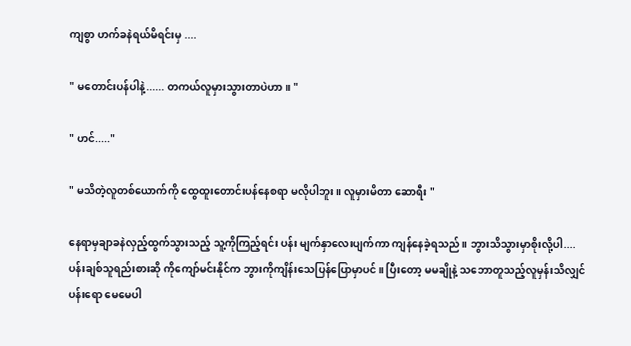ကျစွာ ဟက်ခနဲရယ်မိရင်းမှ ....

" မတောင်းပန်ပါနဲ့...... တကယ်လူမှားသွားတာပဲဟာ။ "

" ဟင်....."

" မသိတဲ့လူတစ်ယောက်ကို ထွေထူးတောင်းပန်နေစရာ မလိုပါဘူး ။ လူမှားမိတာ ဆောရီး "

နေရာမှချာခနဲလှည့်ထွက်သွားသည့် သူ့ကိုကြည့်ရင်း ပန်း မျက်နှာလေးပျက်ကာ ကျန်နေခဲ့ရသည်။ ဘွားသိသွားမှာစိုးလို့ပါ....ပန်းချစ်သူရည်းစားဆို ကိုကျော်မင်းနိုင်က ဘွားကိုကျိန်းသေပြန်ပြောမှာပင်။ ပြီးတော့ မမချိုနဲ့ သဘောတူသည့်လူမှန်းသိလျှင် ပန်းရော မေမေပါ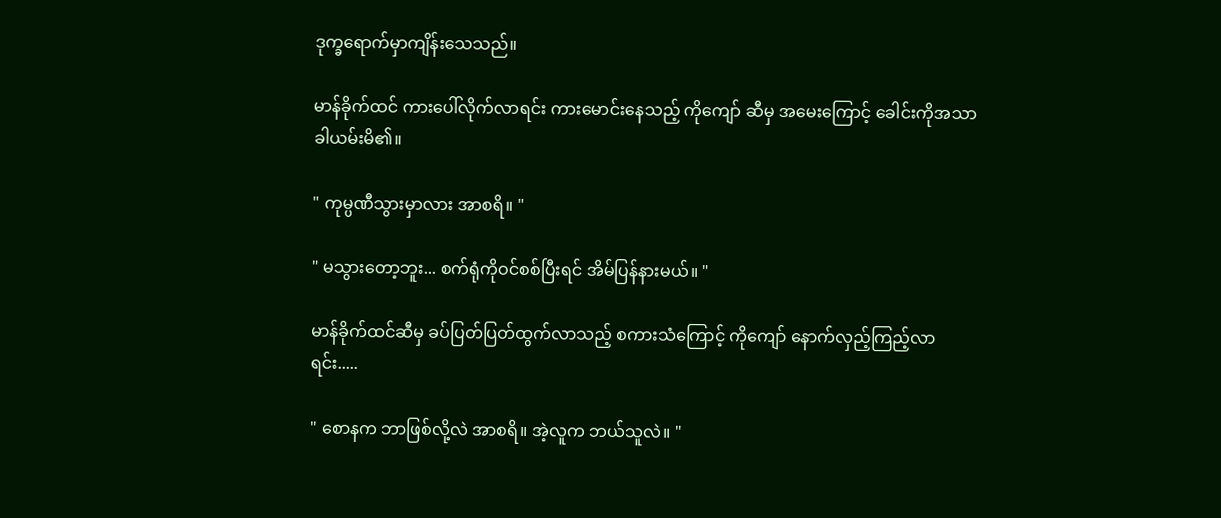ဒုက္ခရောက်မှာကျိန်းသေသည်။

မာန်ခိုက်ထင် ကားပေါ်လိုက်လာရင်း ကားမောင်းနေသည့် ကိုကျော် ဆီမှ အမေးကြောင့် ခေါင်းကိုအသာခါယမ်းမိ၏။

" ကုမ္ပဏီသွားမှာလား အာစရိ။ "

" မသွားတော့ဘူး... စက်ရုံကိုဝင်စစ်ပြီးရင် အိမ်ပြန်နားမယ်။ "

မာန်ခိုက်ထင်ဆီမှ ခပ်ပြတ်ပြတ်ထွက်လာသည့် စကားသံကြောင့် ကိုကျော် နောက်လှည့်ကြည့်လာရင်း.....

" စောနက ဘာဖြစ်လို့လဲ အာစရိ။ အဲ့လူက ဘယ်သူလဲ။ "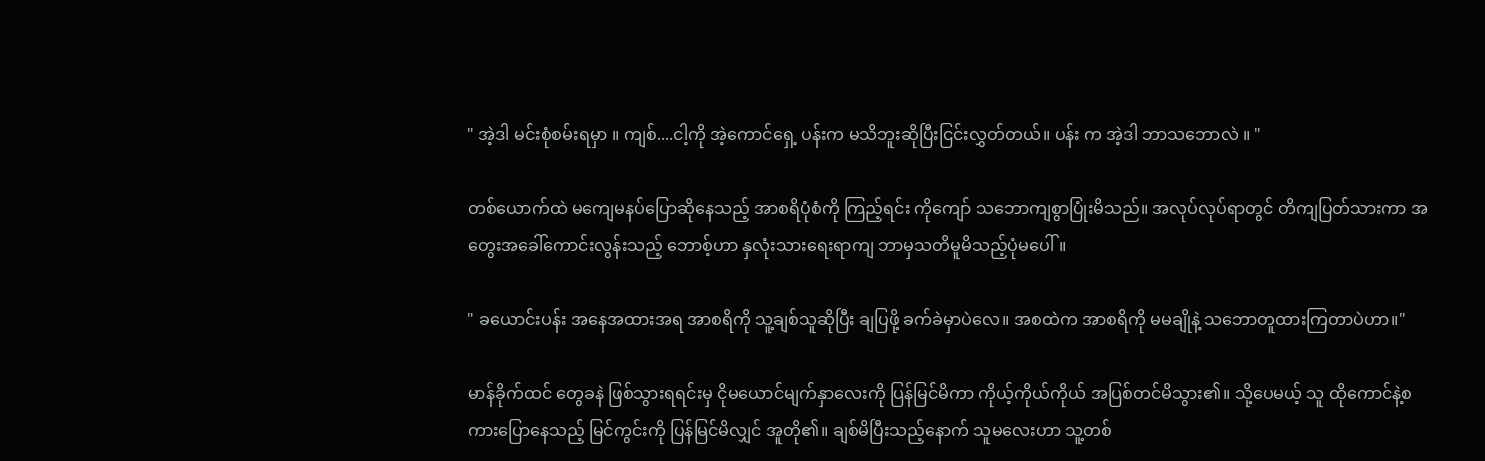" အဲ့ဒါ မင်းစုံစမ်းရမှာ ။ ကျစ်....ငါ့ကို အဲ့ကောင်ရှေ့ ပန်းက မသိဘူးဆိုပြီးငြင်းလွှတ်တယ်။ ပန်း က အဲ့ဒါ ဘာသဘောလဲ ။ "

တစ်ယောက်ထဲ မကျေမနပ်ပြောဆိုနေသည့် အာစရိပုံစံကို ကြည့်ရင်း ကိုကျော် သဘောကျစွာပြုံးမိသည်။ အလုပ်လုပ်ရာတွင် တိကျပြတ်သားကာ အတွေးအခေါ်ကောင်းလွန်းသည့် ဘောစ့်ဟာ နှလုံးသားရေးရာကျ ဘာမှသတိမူမိသည့်ပုံမပေါ်။

" ခယောင်းပန်း အနေအထားအရ အာစရိကို သူ့ချစ်သူဆိုပြီး ချပြဖို့ ခက်ခဲမှာပဲလေ။ အစထဲက အာစရိကို မမချိုနဲ့ သဘောတူထားကြတာပဲဟာ။"

မာန်ခိုက်ထင် တွေခနဲ ဖြစ်သွားရရင်းမှ ငိုမယောင်မျက်နှာလေးကို ပြန်မြင်မိကာ ကိုယ့်ကိုယ်ကိုယ် အပြစ်တင်မိသွား၏။ သို့ပေမယ့် သူ ထိုကောင်နဲ့စကားပြောနေသည့် မြင်ကွင်းကို ပြန်မြင်မိလျှင် အူတို၏။ ချစ်မိပြီးသည့်နောက် သူမလေးဟာ သူ့တစ်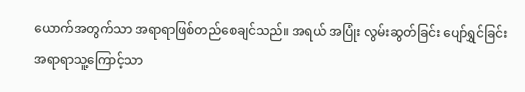ယောက်အတွက်သာ အရာရာဖြစ်တည်စေချင်သည်။ အရယ် အပြုံး လွမ်းဆွတ်ခြင်း ပျော်ရွှင်ခြင်း အရာရာသူ့ကြောင့်သာ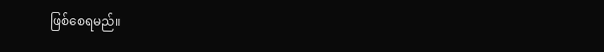ဖြစ်စေရမည်။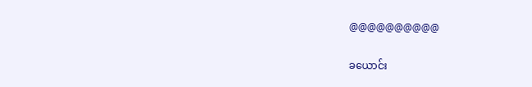@@@@@@@@@@

ခယောင်း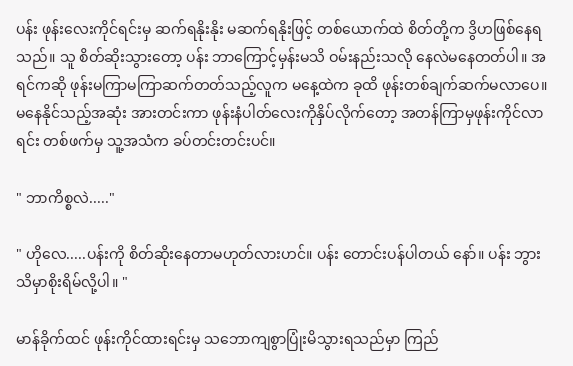ပန်း ဖုန်းလေးကိုင်ရင်းမှ ဆက်ရနိုးနိုး မဆက်ရနိုးဖြင့် တစ်ယောက်ထဲ စိတ်တို့က ဒွိဟဖြစ်နေရသည်။ သူ စိတ်ဆိုးသွားတော့ ပန်း ဘာကြောင့်မှန်းမသိ ဝမ်းနည်းသလို နေလဲမနေတတ်ပါ။ အရင်ကဆို ဖုန်းမကြာမကြာဆက်တတ်သည့်လူက မနေ့ထဲက ခုထိ ဖုန်းတစ်ချက်ဆက်မလာပေ။ မနေနိုင်သည့်အဆုံး အားတင်းကာ ဖုန်းနံပါတ်လေးကိုနှိပ်လိုက်တော့ အတန်ကြာမှဖုန်းကိုင်လာရင်း တစ်ဖက်မှ သူ့အသံက ခပ်တင်းတင်းပင်။

" ဘာကိစ္စလဲ....."

" ဟိုလေ.....ပန်းကို စိတ်ဆိုးနေတာမဟုတ်လားဟင်။ ပန်း တောင်းပန်ပါတယ် နော်။ ပန်း ဘွားသိမှာစိုးရိမ်လို့ပါ။ "

မာန်ခိုက်ထင် ဖုန်းကိုင်ထားရင်းမှ သဘောကျစွာပြုံးမိသွားရသည်မှာ ကြည်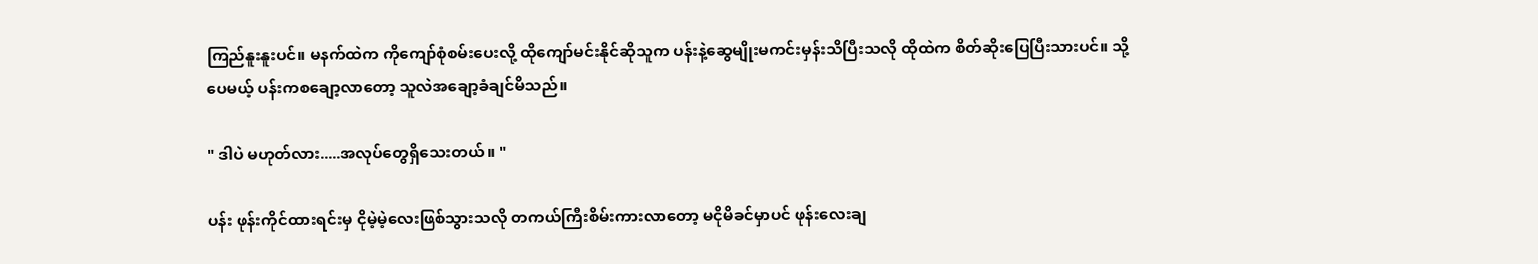ကြည်နူးနူးပင်။ မနက်ထဲက ကိုကျော်စုံစမ်းပေးလို့ ထိုကျော်မင်းနိုင်ဆိုသူက ပန်းနဲ့ဆွေမျိုးမကင်းမှန်းသိပြီးသလို ထိုထဲက စိတ်ဆိုးပြေပြီးသားပင်။ သို့ပေမယ့် ပန်းကစချော့လာတော့ သူလဲအချော့ခံချင်မိသည်။

" ဒါပဲ မဟုတ်လား.....အလုပ်တွေရှိသေးတယ်။ "

ပန်း ဖုန်းကိုင်ထားရင်းမှ ငိုမဲ့မဲ့လေးဖြစ်သွားသလို တကယ်ကြီးစိမ်းကားလာတော့ မငိုမိခင်မှာပင် ဖုန်းလေးချ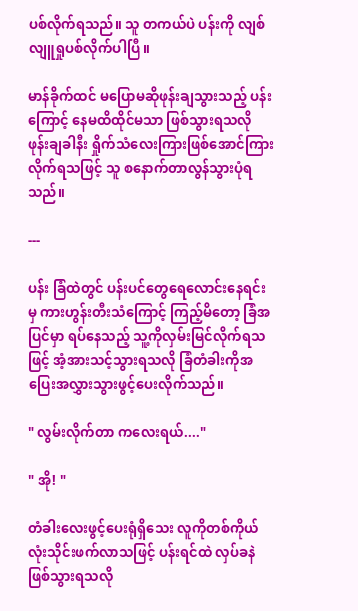ပစ်လိုက်ရသည်။ သူ တကယ်ပဲ ပန်းကို လျစ်လျူရှုပစ်လိုက်ပါပြီ။

မာန်ခိုက်ထင် မပြောမဆိုဖုန်းချသွားသည့် ပန်းကြောင့် နေမထိထိုင်မသာ ဖြစ်သွားရသလို ဖုန်းချခါနီး ရှိုက်သံလေးကြားဖြစ်အောင်ကြားလိုက်ရသဖြင့် သူ စနောက်တာလွန်သွားပုံရသည်။

---

ပန်း ခြံထဲတွင် ပန်းပင်တွေရေလောင်းနေရင်းမှ ကားဟွန်းတီးသံကြောင့် ကြည့်မိတော့ ခြံအပြင်မှာ ရပ်နေသည့် သူ့ကိုလှမ်းမြင်လိုက်ရသဖြင့် အံ့အားသင့်သွားရသလို ခြံတံခါးကိုအပြေးအလွှားသွားဖွင့်ပေးလိုက်သည်။

" လွမ်းလိုက်တာ ကလေးရယ်...."

" အို! "

တံခါးလေးဖွင့်ပေးရုံရှိသေး လူကိုတစ်ကိုယ်လုံးသိုင်းဖက်လာသဖြင့် ပန်းရင်ထဲ လှပ်ခနဲဖြစ်သွားရသလို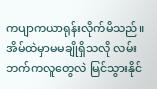ကပျာကယာရုန်းလိုက်မိသည်။ အိမ်ထဲမှာမမချိုရှိသလို လမ်းဘက်ကလူတွေလဲ မြင်သွားနိုင်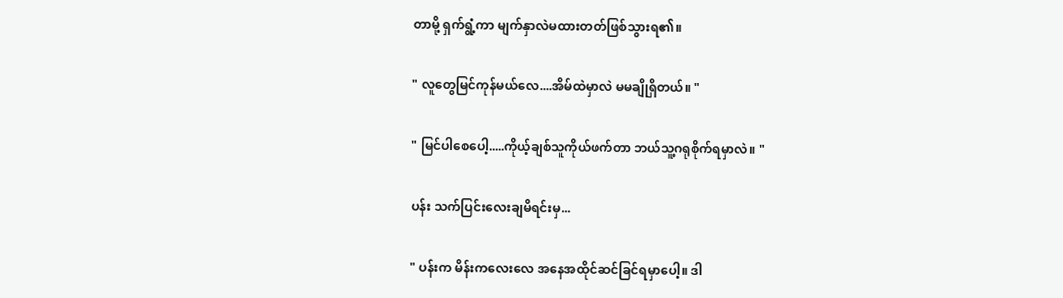တာမို့ ရှက်ရွံ့ကာ မျက်နှာလဲမထားတတ်ဖြစ်သွားရ၏။

" လူတွေမြင်ကုန်မယ်လေ....အိမ်ထဲမှာလဲ မမချိုရှိတယ်။ "

" မြင်ပါစေပေါ့.....ကိုယ့်ချစ်သူကိုယ်ဖက်တာ ဘယ်သူ့ဂရုစိုက်ရမှာလဲ။ "

ပန်း သက်ပြင်းလေးချမိရင်းမှ...

" ပန်းက မိန်းကလေးလေ အနေအထိုင်ဆင်ခြင်ရမှာပေါ့။ ဒါ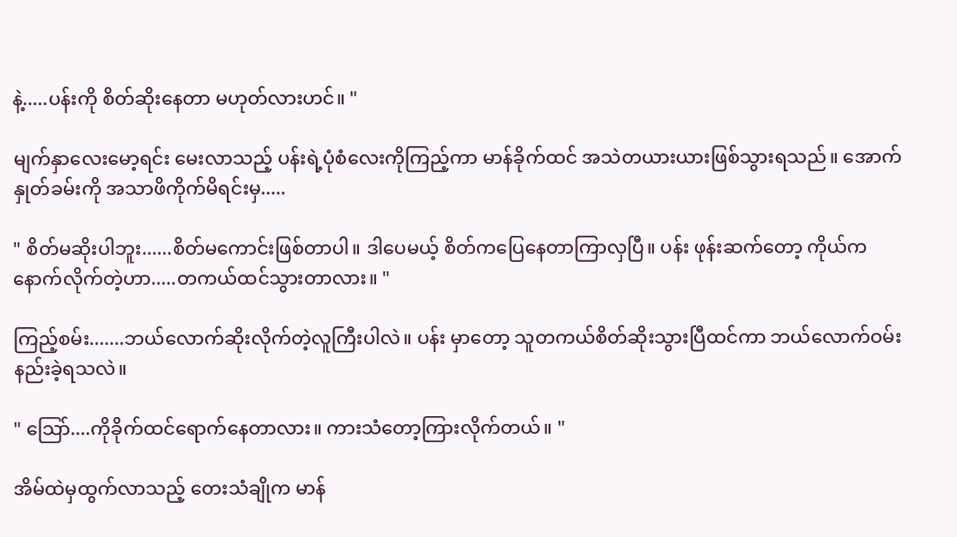နဲ့.....ပန်းကို စိတ်ဆိုးနေတာ မဟုတ်လားဟင်။ "

မျက်နှာလေးမော့ရင်း မေးလာသည့် ပန်းရဲ့ပုံစံလေးကိုကြည့်ကာ မာန်ခိုက်ထင် အသဲတယားယားဖြစ်သွားရသည်။ အောက်နှုတ်ခမ်းကို အသာဖိကိုက်မိရင်းမှ.....

" စိတ်မဆိုးပါဘူး......စိတ်မကောင်းဖြစ်တာပါ။ ဒါပေမယ့် စိတ်ကပြေနေတာကြာလှပြီ။ ပန်း ဖုန်းဆက်တော့ ကိုယ်က နောက်လိုက်တဲ့ဟာ.....တကယ်ထင်သွားတာလား။ "

ကြည့်စမ်း.......ဘယ်လောက်ဆိုးလိုက်တဲ့လူကြီးပါလဲ။ ပန်း မှာတော့ သူတကယ်စိတ်ဆိုးသွားပြီထင်ကာ ဘယ်လောက်ဝမ်းနည်းခဲ့ရသလဲ။

" သြော်....ကိုခိုက်ထင်ရောက်နေတာလား။ ကားသံတော့ကြားလိုက်တယ်။ "

အိမ်ထဲမှထွက်လာသည့် တေးသံချိုက မာန်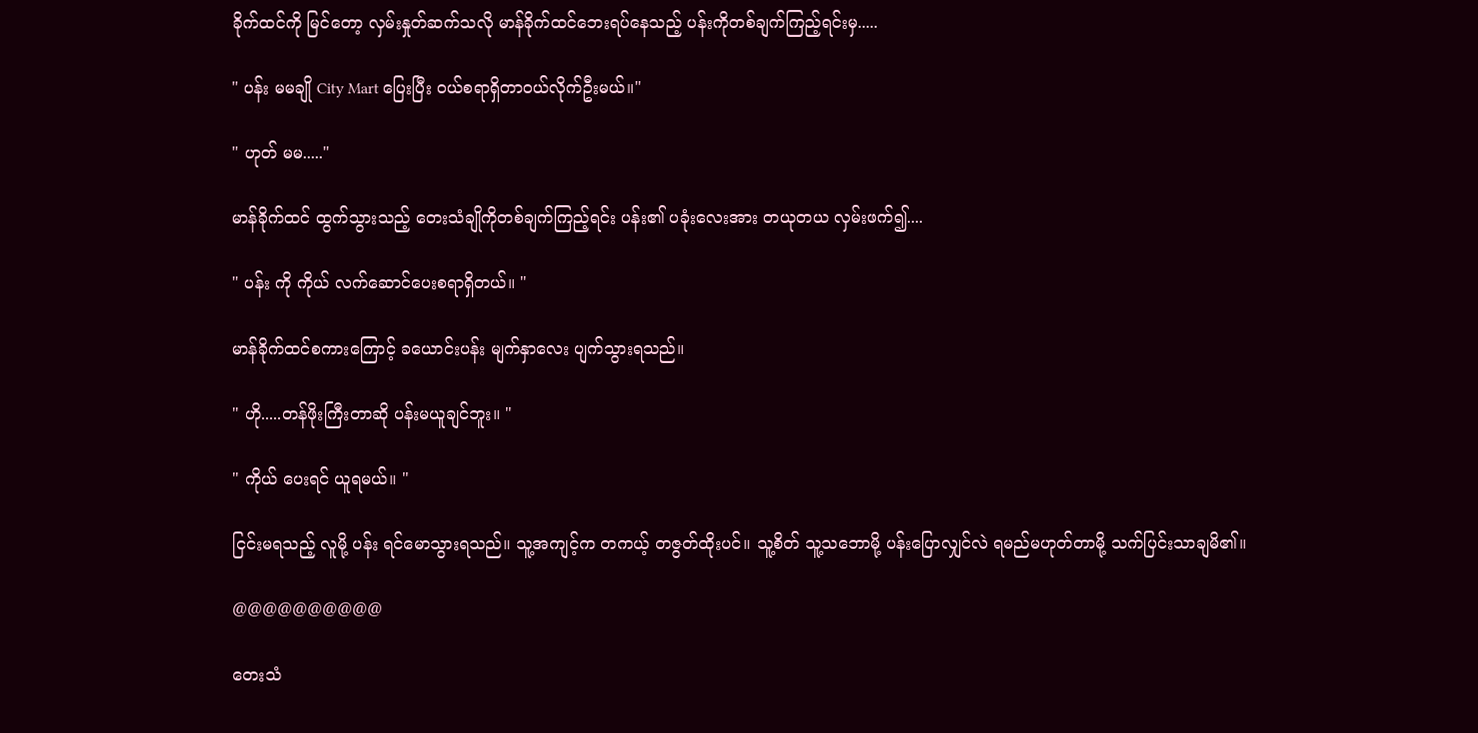ခိုက်ထင်ကို မြင်တော့ လှမ်းနှုတ်ဆက်သလို မာန်ခိုက်ထင်ဘေးရပ်နေသည့် ပန်းကိုတစ်ချက်ကြည့်ရင်းမှ.....

" ပန်း မမချို City Mart ပြေးပြီး ဝယ်စရာရှိတာဝယ်လိုက်ဦးမယ်။"

" ဟုတ် မမ....."

မာန်ခိုက်ထင် ထွက်သွားသည့် တေးသံချိုကိုတစ်ချက်ကြည့်ရင်း ပန်း၏ ပခုံးလေးအား တယုတယ လှမ်းဖက်၍....

" ပန်း ကို ကိုယ် လက်ဆောင်ပေးစရာရှိတယ်။ "

မာန်ခိုက်ထင်စကားကြောင့် ခယောင်းပန်း မျက်နှာလေး ပျက်သွားရသည်။

" ဟို.....တန်ဖိုးကြီးတာဆို ပန်းမယူချင်ဘူး။ "

" ကိုယ် ပေးရင် ယူရမယ်။ "

ငြင်းမရသည့် လူမို့ ပန်း ရင်မောသွားရသည်။ သူ့အကျင့်က တကယ့် တဇွတ်ထိုးပင်။ သူ့စိတ် သူ့သဘောမို့ ပန်းပြောလျှင်လဲ ရမည်မဟုတ်တာမို့ သက်ပြင်းသာချမိ၏။

@@@@@@@@@@

တေးသံ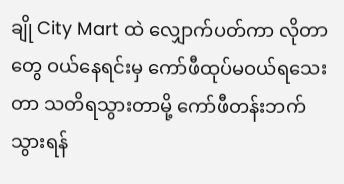ချို City Mart ထဲ လျှောက်ပတ်ကာ လိုတာတွေ ဝယ်နေရင်းမှ ကော်ဖီထုပ်မဝယ်ရသေးတာ သတိရသွားတာမို့ ကော်ဖီတန်းဘက်သွားရန်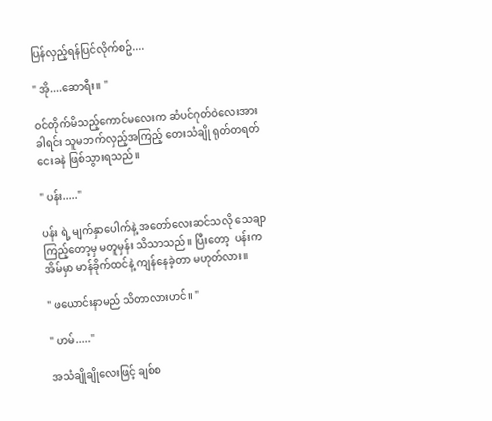ပြန်လှည့်ရန်ပြင်လိုက်စဥ်....

" အို....ဆောရီး။ "

ဝင်တိုက်မိသည့်ကောင်မလေးက ဆံပင်ဂုတ်ဝဲလေးအား ခါရင်း သူမဘက်လှည့်အကြည့် တေးသံချို ရုတ်တရတ် ငေးခနဲ ဖြစ်သွားရသည်။

" ပန်း....."

ပန်း ရဲ့ မျက်နှာပေါက်နဲ့ အတော်လေးဆင်သလို သေချာကြည့်တော့မှ မတူမှန်း သိသာသည်။ ပြီးတော့  ပန်းက အိမ်မှာ မာန်ခိုက်ထင်နဲ့ ကျန်နေခဲ့တာ မဟုတ်လား။

" ဖယောင်းနာမည် သိတာလားဟင်။ "

" ဟမ်....."

အသံချိုချိုလေးဖြင့် ချစ်စ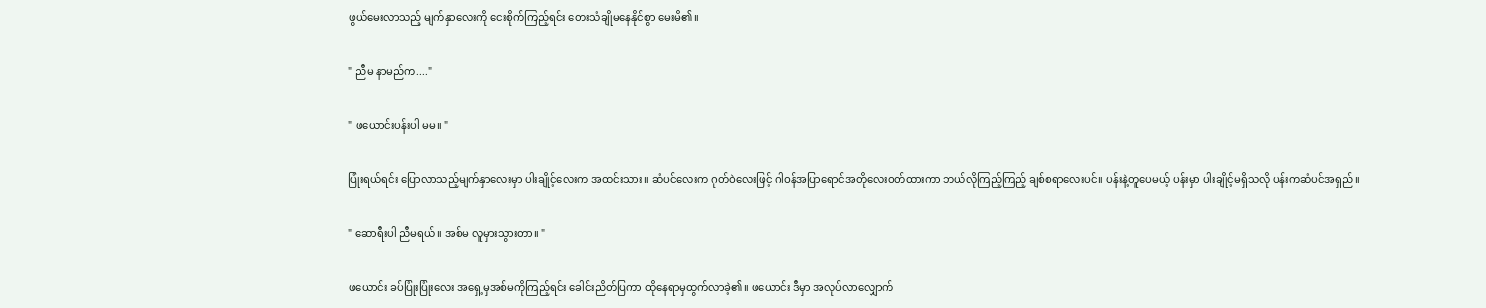ဖွယ်မေးလာသည့် မျက်နှာလေးကို ငေးစိုက်ကြည့်ရင်း တေးသံချိုမနေနိုင်စွာ မေးမိ၏။

" ညီမ နာမည်က...."

" ဖယောင်းပန်းပါ မမ။ "

ပြုံးရယ်ရင်း ပြောလာသည့်မျက်နှာလေးမှာ ပါးချိုင့်လေးက အထင်းသား။ ဆံပင်လေးက ဂုတ်ဝဲလေးဖြင့် ဂါဝန်အပြာရောင်အတိုလေးဝတ်ထားကာ ဘယ်လိုကြည့်ကြည့် ချစ်စရာလေးပင်။ ပန်းနဲ့တူပေမယ့် ပန်းမှာ ပါးချိုင့်မရှိသလို ပန်းကဆံပင်အရှည်။

" ဆောရီးပါ ညီမရယ်။ အစ်မ လူမှားသွားတာ။ "

ဖယောင်း ခပ်ပြုံးပြုံးလေး အရှေ့မှအစ်မကိုကြည့်ရင်း ခေါင်းညိတ်ပြကာ ထိုနေရာမှထွက်လာခဲ့၏။ ဖယောင်း ဒီမှာ အလုပ်လာလျှောက်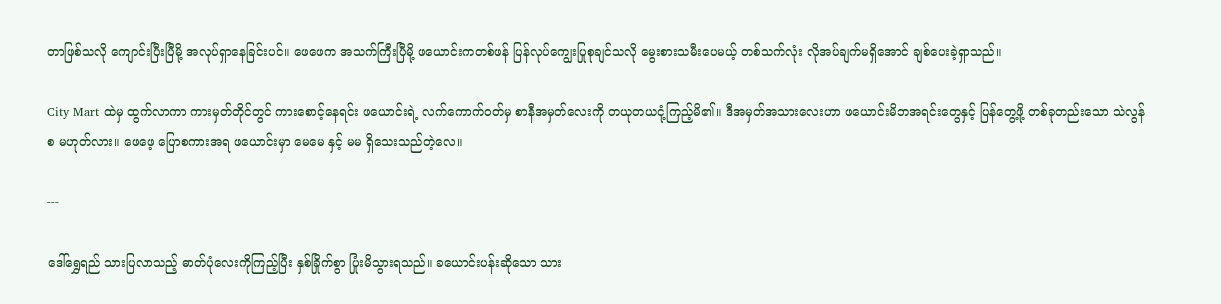တာဖြစ်သလို ကျောင်းပြီးပြီမို့ အလုပ်ရှာနေခြင်းပင်။ ဖေဖေက အသက်ကြီးပြီမို့ ဖယောင်းကတစ်ဖန် ပြန်လုပ်ကျွေးပြုစုချင်သလို မွေးစားသမီးပေမယ့် တစ်သက်လုံး လိုအပ်ချက်မရှိအောင် ချစ်ပေးခဲ့ရှာသည်။

City Mart ထဲမှ ထွက်လာကာ ကားမှတ်တိုင်တွင် ကားစောင့်နေရင်း ဖယောင်းရဲ့ လက်ကောက်ဝတ်မှ စာနီအမှတ်လေးကို တယုတယငုံ့ကြည့်မိ၏။ ဒီအမှတ်အသားလေးဟာ ဖယောင်းမိဘအရင်းတွေနှင့် ပြန်တွေ့ဖို့ တစ်ခုတည်းသော သဲလွန်စ မဟုတ်လား။ ဖေဖေ့ ပြောစကားအရ ဖယောင်းမှာ မေမေ နှင့် မမ ရှိသေးသည်တဲ့လေ။

---

ဒေါ်ရွှေရည် သားပြလာသည့် ဓာတ်ပုံလေးကိုကြည့်ပြီး နှစ်ခြိုက်စွာ ပြုံးမိသွားရသည်။ ခယောင်းပန်းဆိုသော သား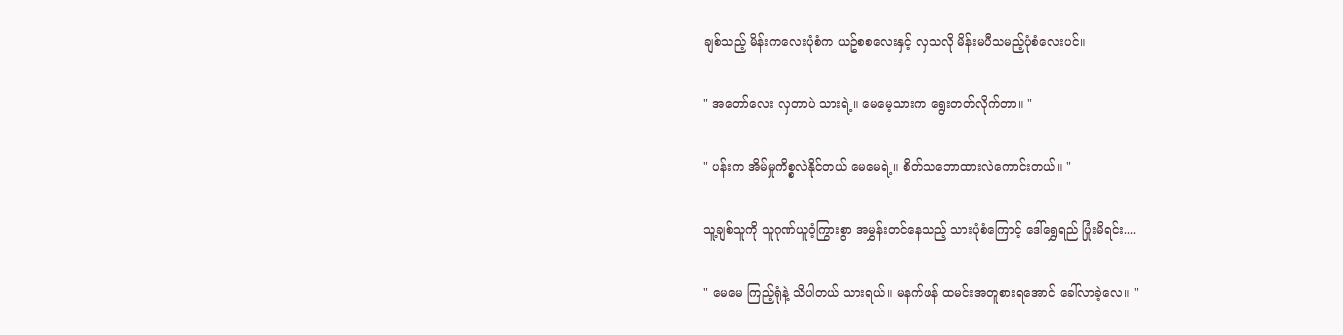ချစ်သည့် မိန်းကလေးပုံစံက ယဥ်စစလေးနှင့် လှသလို မိန်းမပီသမည့်ပုံစံလေးပင်။

" အတော်လေး လှတာပဲ သားရဲ့။ မေမေ့သားက ရွေးတတ်လိုက်တာ။ "

" ပန်းက အိမ်မှုကိစ္စလဲနိုင်တယ် မေမေရဲ့။ စိတ်သဘောထားလဲကောင်းတယ်။ "

သူ့ချစ်သူကို သူဂုဏ်ယူဝံ့ကြွားစွာ အမွှန်းတင်နေသည့် သားပုံစံကြောင့် ဒေါ်ရွှေရည် ပြုံးမိရင်း....

" မေမေ ကြည့်ရုံနဲ့ သိပါတယ် သားရယ်။ မနက်ဖန် ထမင်းအတူစားရအောင် ခေါ်လာခဲ့လေ။ "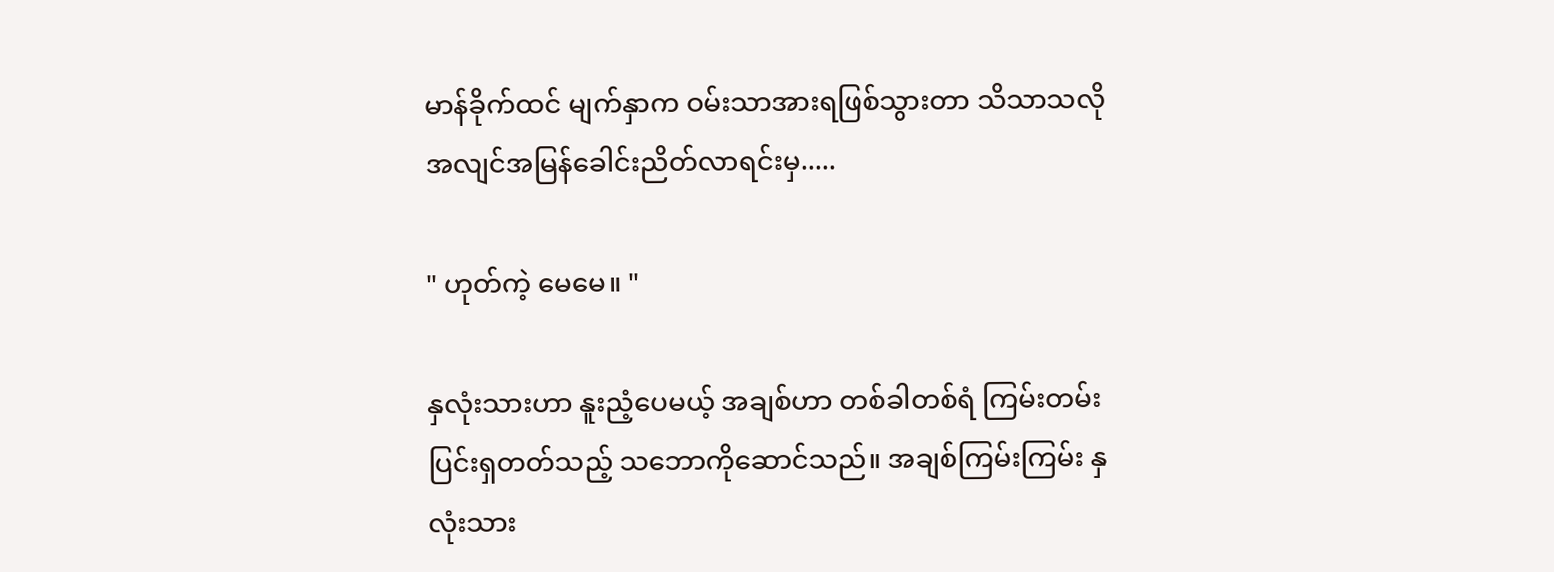မာန်ခိုက်ထင် မျက်နှာက ဝမ်းသာအားရဖြစ်သွားတာ သိသာသလို အလျင်အမြန်ခေါင်းညိတ်လာရင်းမှ.....

" ဟုတ်ကဲ့ မေမေ။ "

နှလုံးသားဟာ နူးညံ့ပေမယ့် အချစ်ဟာ တစ်ခါတစ်ရံ ကြမ်းတမ်းပြင်းရှတတ်သည့် သဘောကိုဆောင်သည်။ အချစ်ကြမ်းကြမ်း နှလုံးသား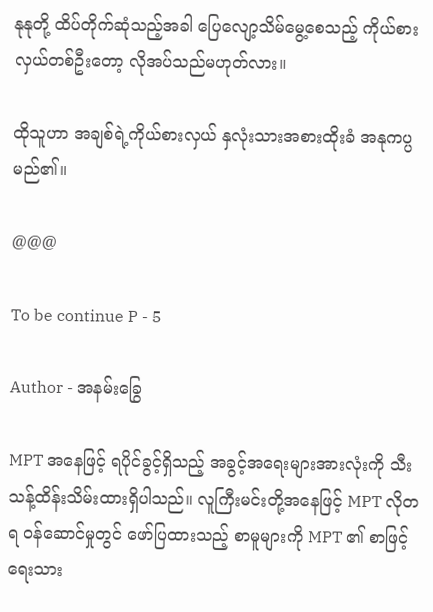နုနုတို့ ထိပ်တိုက်ဆုံသည့်အခါ ပြေလျော့သိမ်မွေ့စေသည့် ကိုယ်စားလှယ်တစ်ဦးတော့ လိုအပ်သည်မဟုတ်လား။

ထိုသူဟာ အချစ်ရဲ့ကိုယ်စားလှယ် နှလုံးသားအစားထိုးခံ အနုကပ္ပ မည်၏။

@@@

To be continue P - 5

Author - အနမ်းခြွေ

MPT အနေဖြင့် ရပိုင်ခွင့်ရှိသည့် အခွင့်အရေးများအားလုံးကို သီးသန့်ထိန်းသိမ်းထားရှိပါသည်။ လူကြီးမင်းတို့အနေဖြင့် MPT လိုတရ ဝန်ဆောင်မှုတွင် ဖော်ပြထားသည့် စာမူများကို MPT ၏ စာဖြင့်ရေးသား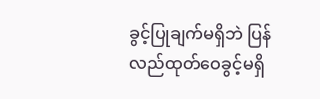ခွင့်ပြုချက်မရှိဘဲ ပြန်လည်ထုတ်ဝေခွင့်မရှိ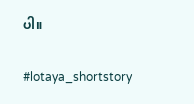ပါ။

#lotaya_shortstory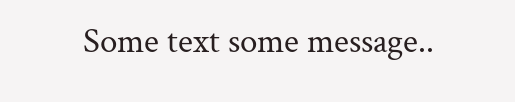Some text some message..